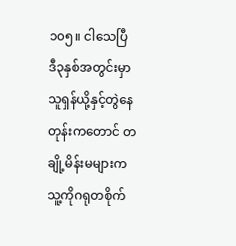၁၀၅။ ငါသေပြီ
ဒီ၃နှစ်အတွင်းမှာ သူရှန်ယို့နှင့်တွဲနေတုန်းကတောင် တချို့မိန်းမများက သူ့ကိုဂရုတစိုက်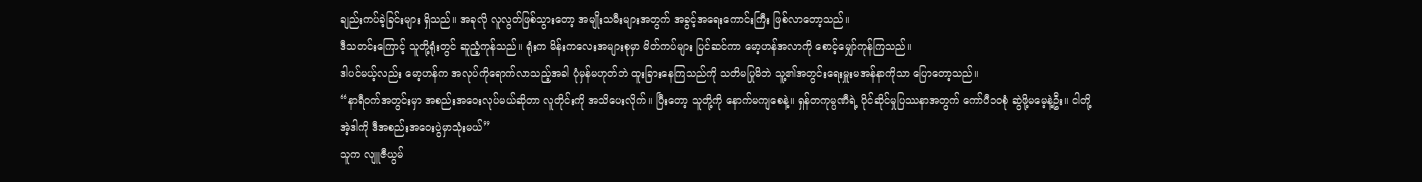ချည်းကပ်ခဲ့ခြင်းများ ရှိသည်။ အခုလို လူလွတ်ဖြစ်သွားတော့ အမျိုးသမီးများအတွက် အခွင့်အရေးကောင်းကြီး ဖြစ်လာတော့သည်။
ဒီသတင်းကြောင့် သူတို့ရုံးတွင် ဆူညံ့ကုန်သည်။ ရုံးက မိန်းကလေးအများစုမှာ မိတ်ကပ်များ ပြင်ဆင်ကာ မော့ဟန်အလာကို စောင့်မျှော်ကုန်ကြသည်။
ဒါပင်မယ့်လည်း မော့ဟန်က အလုပ်ကိုရောက်လာသည့်အခါ ပုံမှန်မဟုတ်ဘဲ ထူးခြားနေကြသည်ကို သတိမပြုမိဘဲ သူ့၏အတွင်းရေးမှူးမအန်နာကိုသာ ပြောတော့သည်။
“နာရီဝက်အတွင်းမှာ အစည်းအဝေးလုပ်မယ်ဆိုတာ လူတိုင်းကို အသိပေးလိုက်။ ပြီးတော့ သူတို့ကို နောက်မကျစေနဲ့။ ရှန်တကုမ္ပဏီရဲ့ ပိုင်ဆိုင်မှုပြဿနာအတွက် ကော်ပီ၁၀စုံ ဆွဲဖို့မမေ့နဲ့ဦး။ ငါတို့အဲ့ဒါကို ဒီအစည်းအဝေးပွဲမှာသုံးမယ်”
သူက လျူဇီယွမ်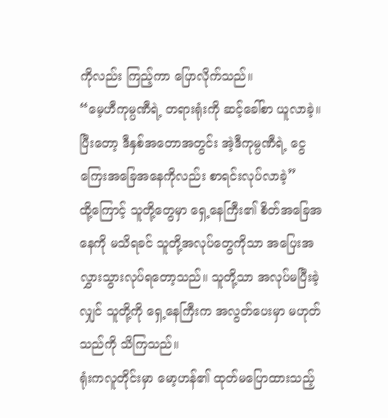ကိုလည်း ကြည့်ကာ ပြောလိုက်သည်။
“မေ့ဟီကုမ္ပဏီရဲ့ တရားရုံးကို ဆင့်ခေါ်စာ ယူလာခဲ့။ ပြီးတော့ ဒီနှစ်အတောအတွင်း အဲ့ဒီကုမ္ပဏီရဲ့ ငွေကြေးအခြေအနေကိုလည်း စာရင်းလုပ်လာခဲ့”
ထို့ကြောင့် သူတို့တွေမှာ ရှေ့နေကြီး၏ စိတ်အခြေအနေကို မသိရခင် သူတို့အလုပ်တွေကိုသာ အပြေးအလွှားသွားလုပ်ရတော့သည်။ သူတို့သာ အလုပ်မပြီးခဲ့လျှင် သူတို့ကို ရှေ့နေကြီးက အလွတ်ပေးမှာ မဟုတ်သည်ကို သိကြသည်။
ရုံးကလူတိုင်းမှာ မော့ဟန်၏ ထုတ်မပြောထားသည့်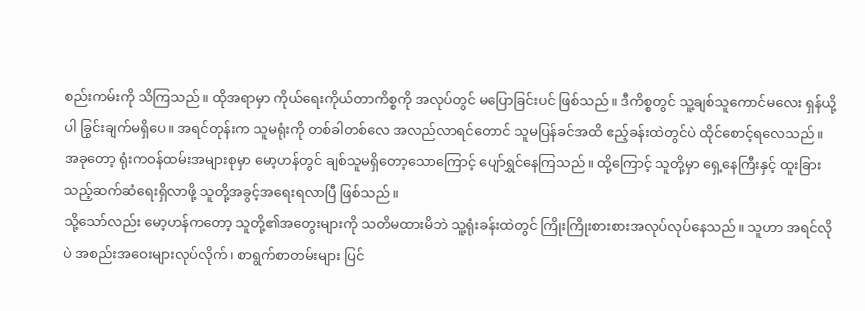စည်းကမ်းကို သိကြသည်။ ထိုအရာမှာ ကိုယ်ရေးကိုယ်တာကိစ္စကို အလုပ်တွင် မပြောခြင်းပင် ဖြစ်သည်။ ဒီကိစ္စတွင် သူ့ချစ်သူကောင်မလေး ရှန်ယို့ပါ ခြွင်းချက်မရှိပေ။ အရင်တုန်းက သူမရုံးကို တစ်ခါတစ်လေ အလည်လာရင်တောင် သူမပြန်ခင်အထိ ဧည့်ခန်းထဲတွင်ပဲ ထိုင်စောင့်ရလေသည်။
အခုတော့ ရုံးကဝန်ထမ်းအများစုမှာ မော့ဟန်တွင် ချစ်သူမရှိတော့သောကြောင့် ပျော်ရွှင်နေကြသည်။ ထို့ကြောင့် သူတို့မှာ ရှေ့နေကြီးနှင့် ထူးခြားသည့်ဆက်ဆံရေးရှိလာဖို့ သူတို့အခွင့်အရေးရလာပြီ ဖြစ်သည်။
သို့သော်လည်း မော့ဟန်ကတော့ သူတို့၏အတွေးများကို သတိမထားမိဘဲ သူ့ရုံးခန်းထဲတွင် ကြိုးကြိုးစားစားအလုပ်လုပ်နေသည်။ သူဟာ အရင်လိုပဲ အစည်းအဝေးများလုပ်လိုက်၊ စာရွက်စာတမ်းများ ပြင်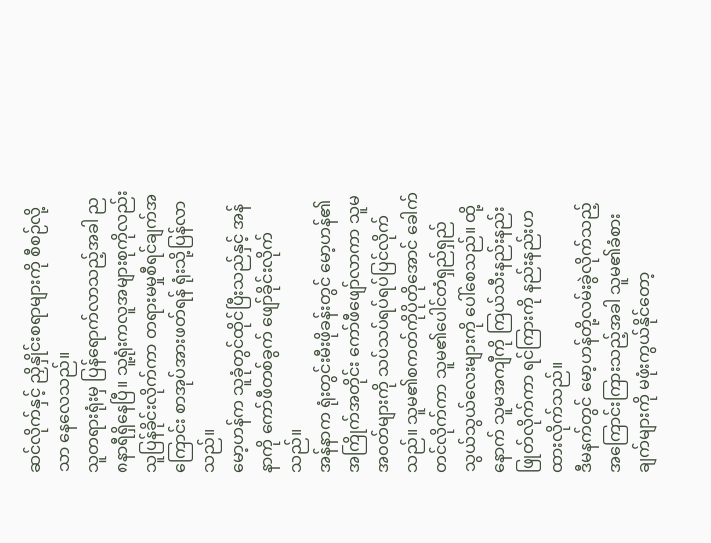ဆင်လိုက်နှင့် ညှိနှိုင်းစရာများကို စီစဉ်လို့သာ နေလေသည်။
သူတရားရုံးမှ ပြန်ရောက်လာသည့်အခါ ည၈နာရီရှိနေပြီ။ သူ့ရုံးကလူအများစုကိုလည်း သူပြန်ခိုင်းလိုက်ကာ တရားမမှုစီရင်ချက်အကြောင်း စာအုပ်အားဖတ်ရန် ရုံးသို့ပြန်လာသည်။
မော့ဟန်က သူခုံတွင်ထိုင်ပြီးသည်နှင့် အန်နာကို ကော်ဖီတစ်ခွက် ဖျော်ခိုင်းလိုက်သည်။
အန်နာက ရုံးတွင်းမီးဖိုခန်းတွင် မော့ဟန်၏အကြိုက်အတိုင်း ကော်ဖီဖျော်လာကာ သူမအဝတ်များကို သပ်သပ်ရပ်ရပ်ပြင်လိုက်သည်။ သူမ၏စကတ်ကိုပိုတိုအောင် ခေါက်တင်လိုက်ကာ သူမ၏ပေါင်တံရှည်ရှည်သွယ်သွယ်လေးများကို ပေါ်စေသည်။ ထို့နောက် သူမအကျီကို ကြယ်သီးနည်းနည်းဖြုတ်လိုက်ကာ ရင်ကြားကို နည်းနည်းဟထားလိုက်သည်။
ဒီမနက်တွင် မော့ဟန်တို့လမ်းခွဲလိုက်သည့်အကြောင်းကြားသည့်အခါ သူမ၏ခံစားချက်များကို မဖုံးကွယ်နိုင်တော့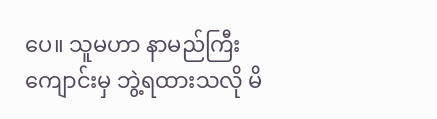ပေ။ သူမဟာ နာမည်ကြီးကျောင်းမှ ဘွဲ့ရထားသလို မိ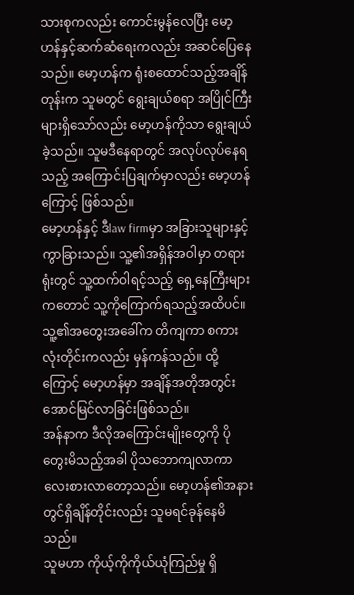သားစုကလည်း ကောင်းမွန်လေပြီး မော့ဟန်နှင့်ဆက်ဆံရေးကလည်း အဆင်ပြေနေသည်။ မော့ဟန်က ရုံးစထောင်သည့်အချိန်တုန်းက သူမတွင် ရွေးချယ်စရာ အပြိုင်ကြီးများရှိသော်လည်း မော့ဟန်ကိုသာ ရွေးချယ်ခဲ့သည်။ သူမဒီနေရာတွင် အလုပ်လုပ်နေရသည့် အကြောင်းပြချက်မှာလည်း မော့ဟန်ကြောင့် ဖြစ်သည်။
မော့ဟန်နှင့် ဒီlaw firmမှာ အခြားသူများနှင့် ကွာခြားသည်။ သူ့၏အရှိန်အဝါမှာ တရားရုံးတွင် သူ့ထက်ဝါရင့်သည့် ရှေ့နေကြီးများကတောင် သူ့ကိုကြောက်ရသည့်အထိပင်။ သူ့၏အတွေးအခေါ်က တိကျကာ စကားလုံးတိုင်းကလည်း မှန်ကန်သည်။ ထို့ကြောင့် မော့ဟန်မှာ အချိန်အတိုအတွင်း အောင်မြင်လာခြင်းဖြစ်သည်။
အန်နာက ဒီလိုအကြောင်းမျိုးတွေကို ပိုတွေးမိသည့်အခါ ပိုသဘောကျလာကာ လေးစားလာတော့သည်။ မော့ဟန်၏အနားတွင်ရှိချိန်တိုင်းလည်း သူမရင်ခုန်နေမိသည်။
သူမဟာ ကိုယ့်ကိုကိုယ်ယုံကြည်မှု ရှိ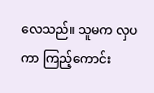လေသည်။ သူမက လှပကာ ကြည့်ကောင်း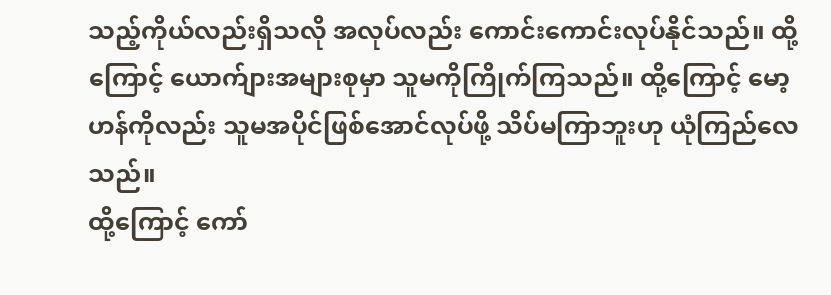သည့်ကိုယ်လည်းရှိသလို အလုပ်လည်း ကောင်းကောင်းလုပ်နိုင်သည်။ ထို့ကြောင့် ယောက်ျားအများစုမှာ သူမကိုကြိုက်ကြသည်။ ထို့ကြောင့် မော့ဟန်ကိုလည်း သူမအပိုင်ဖြစ်အောင်လုပ်ဖို့ သိပ်မကြာဘူးဟု ယုံကြည်လေသည်။
ထို့ကြောင့် ကော်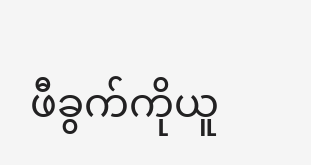ဖီခွက်ကိုယူ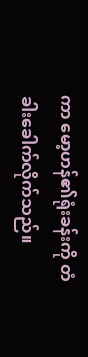ကာ မော့ဟန်၏ရုံးခန်းကို တံခါးခေါက်လိုက်သည်။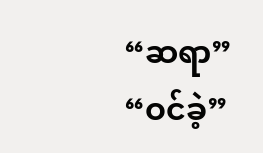“ဆရာ”
“ဝင်ခဲ့”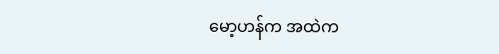မော့ဟန်က အထဲက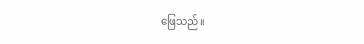ဖြေသည်။